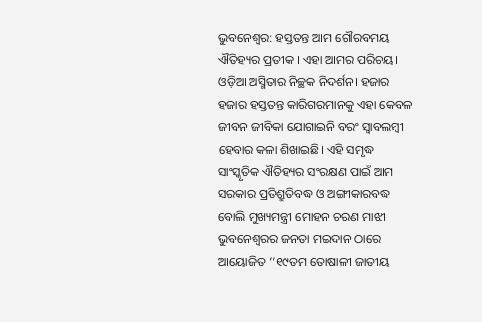ଭୁବନେଶ୍ୱର: ହସ୍ତତନ୍ତ ଆମ ଗୌରବମୟ ଐତିହ୍ୟର ପ୍ରତୀକ । ଏହା ଆମର ପରିଚୟ। ଓଡ଼ିଆ ଅସ୍ମିତାର ନିଚ୍ଛକ ନିଦର୍ଶନ। ହଜାର ହଜାର ହସ୍ତତନ୍ତ କାରିଗରମାନକୁ ଏହା କେବଳ ଜୀବନ ଜୀବିକା ଯୋଗାଇନି ବରଂ ସ୍ୱାବଲମ୍ବୀ ହେବାର କଳା ଶିଖାଇଛି। ଏହି ସମୃଦ୍ଧ ସାଂସ୍କୃତିକ ଐତିହ୍ୟର ସଂରକ୍ଷଣ ପାଇଁ ଆମ ସରକାର ପ୍ରତିଶ୍ରୁତିବଦ୍ଧ ଓ ଅଙ୍ଗୀକାରବଦ୍ଧ ବୋଲି ମୁଖ୍ୟମନ୍ତ୍ରୀ ମୋହନ ଚରଣ ମାଝୀ ଭୁବନେଶ୍ୱରର ଜନତା ମଇଦାନ ଠାରେ ଆୟୋଜିତ ‘‘୧୯ତମ ତୋଷାଳୀ ଜାତୀୟ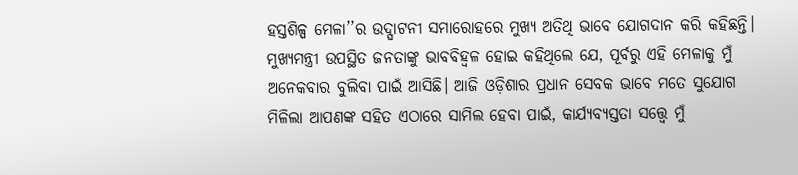ହସ୍ତଶିଳ୍ପ ମେଳା’’ର ଉଦ୍ଘାଟନୀ ସମାରୋହରେ ମୁଖ୍ୟ ଅତିଥି ଭାବେ ଯୋଗଦାନ କରି କହିଛନ୍ତି।
ମୁଖ୍ୟମନ୍ତ୍ରୀ ଉପସ୍ଥିତ ଜନତାଙ୍କୁ ଭାବବିହ୍ୱଳ ହୋଇ କହିଥିଲେ ଯେ, ପୂର୍ବରୁ ଏହି ମେଳାକୁ ମୁଁ ଅନେକବାର ବୁଲିବା ପାଇଁ ଆସିଛି। ଆଜି ଓଡ଼ିଶାର ପ୍ରଧାନ ସେବକ ଭାବେ ମତେ ସୁଯୋଗ ମିଳିଲା ଆପଣଙ୍କ ସହିତ ଏଠାରେ ସାମିଲ ହେବା ପାଇଁ, କାର୍ଯ୍ୟବ୍ୟସ୍ତତା ସତ୍ତ୍ୱେ ମୁଁ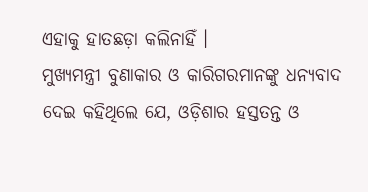ଏହାକୁ ହାତଛଡ଼ା କଲିନାହିଁ ।
ମୁଖ୍ୟମନ୍ତ୍ରୀ ବୁଣାକାର ଓ କାରିଗରମାନଙ୍କୁ ଧନ୍ୟବାଦ ଦେଇ କହିଥିଲେ ଯେ, ଓଡ଼ିଶାର ହସ୍ତତନ୍ତ ଓ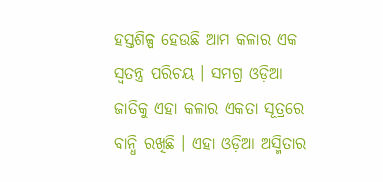ହସ୍ତଶିଳ୍ପ ହେଉଛି ଆମ କଳାର ଏକ ସ୍ୱତନ୍ତ୍ର ପରିଚୟ । ସମଗ୍ର ଓଡ଼ିଆ ଜାତିକୁ ଏହା କଳାର ଏକତା ସୂତ୍ରରେ ବାନ୍ଧି ରଖିଛି । ଏହା ଓଡ଼ିଆ ଅସ୍ମିତାର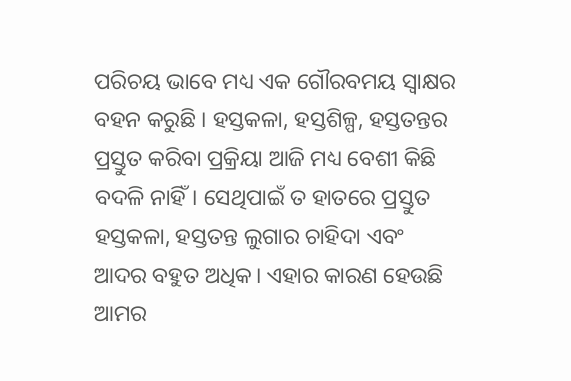ପରିଚୟ ଭାବେ ମଧ୍ୟ ଏକ ଗୌରବମୟ ସ୍ଵାକ୍ଷର ବହନ କରୁଛି । ହସ୍ତକଳା, ହସ୍ତଶିଳ୍ପ, ହସ୍ତତନ୍ତର ପ୍ରସ୍ତୁତ କରିବା ପ୍ରକ୍ରିୟା ଆଜି ମଧ୍ୟ ବେଶୀ କିଛି ବଦଳି ନାହିଁ। ସେଥିପାଇଁ ତ ହାତରେ ପ୍ରସ୍ତୁତ ହସ୍ତକଳା, ହସ୍ତତନ୍ତ ଲୁଗାର ଚାହିଦା ଏବଂ ଆଦର ବହୁତ ଅଧିକ। ଏହାର କାରଣ ହେଉଛି ଆମର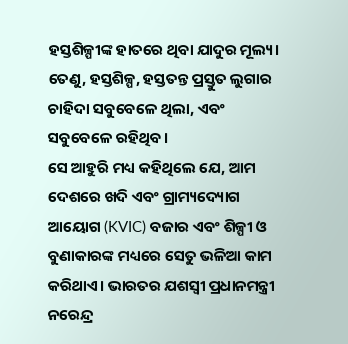ହସ୍ତଶିଳ୍ପୀଙ୍କ ହାତରେ ଥିବା ଯାଦୁର ମୂଲ୍ୟ। ତେଣୁ, ହସ୍ତଶିଳ୍ପ, ହସ୍ତତନ୍ତ ପ୍ରସ୍ତୁତ ଲୁଗାର ଚାହିଦା ସବୁବେଳେ ଥିଲା, ଏବଂ ସବୁବେଳେ ରହିଥିବ।
ସେ ଆହୁରି ମଧ୍ୟ କହିଥିଲେ ଯେ, ଆମ ଦେଶରେ ଖଦି ଏବଂ ଗ୍ରାମ୍ୟଦ୍ୟୋଗ ଆୟୋଗ (KVIC) ବଜାର ଏବଂ ଶିଳ୍ପୀ ଓ ବୁଣାକାରଙ୍କ ମଧ୍ୟରେ ସେତୁ ଭଳିଆ କାମ କରିଥାଏ। ଭାରତର ଯଶସ୍ଵୀ ପ୍ରଧାନମନ୍ତ୍ରୀ ନରେନ୍ଦ୍ର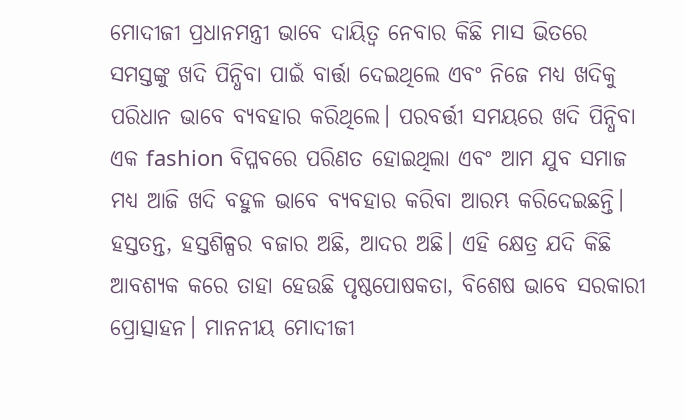ମୋଦୀଜୀ ପ୍ରଧାନମନ୍ତ୍ରୀ ଭାବେ ଦାୟିତ୍ଵ ନେବାର କିଛି ମାସ ଭିତରେ ସମସ୍ତଙ୍କୁ ଖଦି ପିନ୍ଧିବା ପାଇଁ ବାର୍ତ୍ତା ଦେଇଥିଲେ ଏବଂ ନିଜେ ମଧ୍ୟ ଖଦିକୁ ପରିଧାନ ଭାବେ ବ୍ୟବହାର କରିଥିଲେ। ପରବର୍ତ୍ତୀ ସମୟରେ ଖଦି ପିନ୍ଧିବା ଏକ fashion ବିପ୍ଳବରେ ପରିଣତ ହୋଇଥିଲା ଏବଂ ଆମ ଯୁବ ସମାଜ ମଧ୍ୟ ଆଜି ଖଦି ବହୁଳ ଭାବେ ବ୍ୟବହାର କରିବା ଆରମ୍ଭ କରିଦେଇଛନ୍ତି।
ହସ୍ତତନ୍ତ, ହସ୍ତଶିଳ୍ପର ବଜାର ଅଛି, ଆଦର ଅଛି। ଏହି କ୍ଷେତ୍ର ଯଦି କିଛି ଆବଶ୍ୟକ କରେ ତାହା ହେଉଛି ପୃଷ୍ଠପୋଷକତା, ବିଶେଷ ଭାବେ ସରକାରୀ ପ୍ରୋତ୍ସାହନ। ମାନନୀୟ ମୋଦୀଜୀ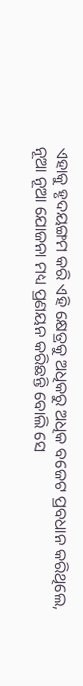ଏହାକୁ ହୃଦୟଙ୍ଗମ କରି ଏହି କ୍ଷେତ୍ରକୁ ଅଧିକରୁ ଅଧିକ ବଜେଟ ପ୍ରବଧାନ କରିଥିଲେ, ନୂଆ ନୂଆ ଯୋଜନା ମଧ୍ୟ ପ୍ରଣୟନ କରିଛନ୍ତି ବୋଲି ସେ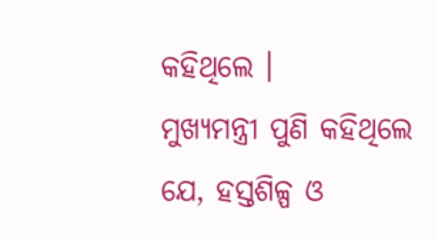କହିଥିଲେ ।
ମୁଖ୍ୟମନ୍ତ୍ରୀ ପୁଣି କହିଥିଲେ ଯେ, ହସ୍ତଶିଳ୍ପ ଓ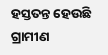ହସ୍ତତନ୍ତ ହେଉଛି ଗ୍ରାମୀଣ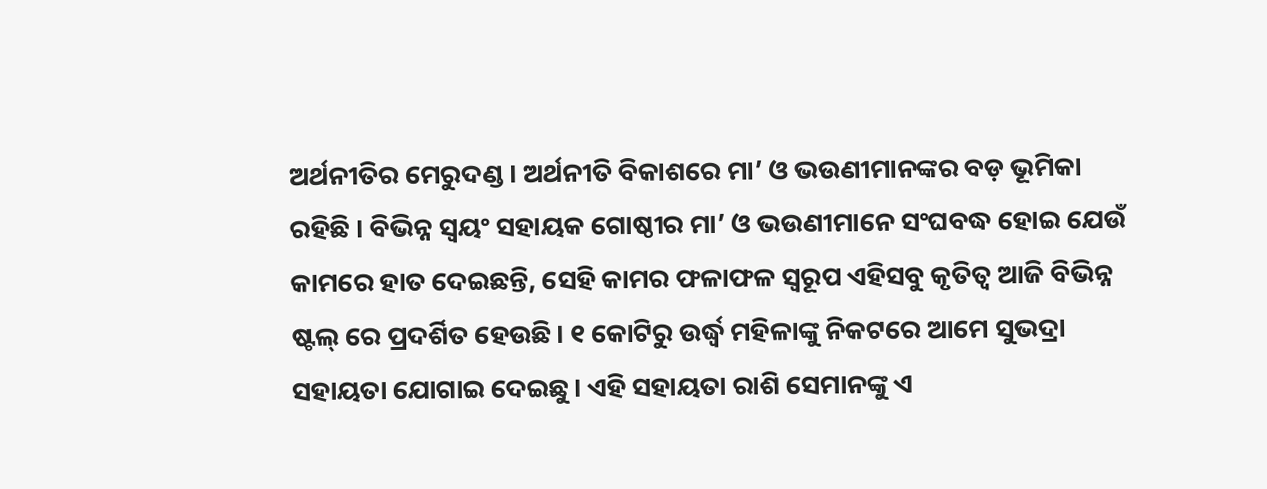ଅର୍ଥନୀତିର ମେରୁଦଣ୍ଡ । ଅର୍ଥନୀତି ବିକାଶରେ ମା’ ଓ ଭଉଣୀମାନଙ୍କର ବଡ଼ ଭୂମିକା ରହିଛି । ବିଭିନ୍ନ ସ୍ୱୟଂ ସହାୟକ ଗୋଷ୍ଠୀର ମା’ ଓ ଭଉଣୀମାନେ ସଂଘବଦ୍ଧ ହୋଇ ଯେଉଁ କାମରେ ହାତ ଦେଇଛନ୍ତି, ସେହି କାମର ଫଳାଫଳ ସ୍ୱରୂପ ଏହିସବୁ କୃତିତ୍ୱ ଆଜି ବିଭିନ୍ନ ଷ୍ଟଲ୍ ରେ ପ୍ରଦର୍ଶିତ ହେଉଛି। ୧ କୋଟିରୁ ଉର୍ଦ୍ଧ୍ୱ ମହିଳାଙ୍କୁ ନିକଟରେ ଆମେ ସୁଭଦ୍ରା ସହାୟତା ଯୋଗାଇ ଦେଇଛୁ। ଏହି ସହାୟତା ରାଶି ସେମାନଙ୍କୁ ଏ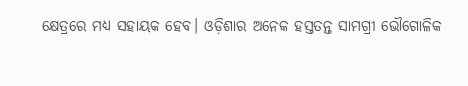କ୍ଷେତ୍ରରେ ମଧ୍ୟ ସହାୟକ ହେବ। ଓଡ଼ିଶାର ଅନେକ ହସ୍ତତନ୍ତ ସାମଗ୍ରୀ ଭୌଗୋଳିକ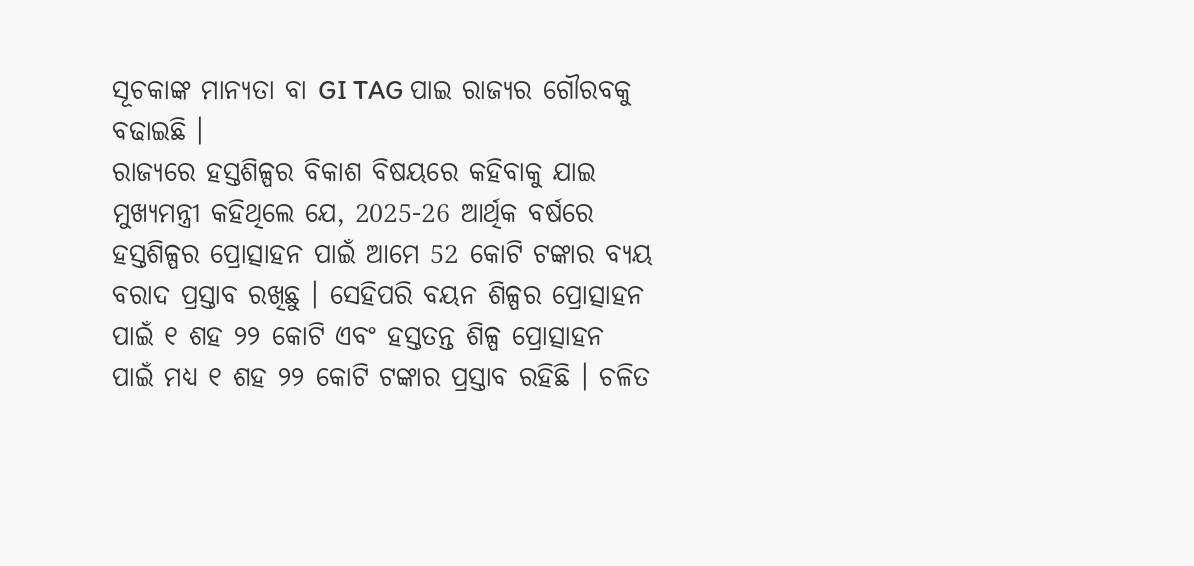ସୂଚକାଙ୍କ ମାନ୍ୟତା ବା GI TAG ପାଇ ରାଜ୍ୟର ଗୌରବକୁ ବଢାଇଛି ।
ରାଜ୍ୟରେ ହସ୍ତଶିଳ୍ପର ବିକାଶ ବିଷୟରେ କହିବାକୁ ଯାଇ ମୁଖ୍ୟମନ୍ତ୍ରୀ କହିଥିଲେ ଯେ, 2025-26 ଆର୍ଥିକ ବର୍ଷରେ ହସ୍ତଶିଳ୍ପର ପ୍ରୋତ୍ସାହନ ପାଇଁ ଆମେ 52 କୋଟି ଟଙ୍କାର ବ୍ୟୟ ବରାଦ ପ୍ରସ୍ତାବ ରଖିଛୁ । ସେହିପରି ବୟନ ଶିଳ୍ପର ପ୍ରୋତ୍ସାହନ ପାଇଁ ୧ ଶହ ୨୨ କୋଟି ଏବଂ ହସ୍ତତନ୍ତ ଶିଳ୍ପ ପ୍ରୋତ୍ସାହନ ପାଇଁ ମଧ୍ୟ ୧ ଶହ ୨୨ କୋଟି ଟଙ୍କାର ପ୍ରସ୍ତାବ ରହିଛି । ଚଳିତ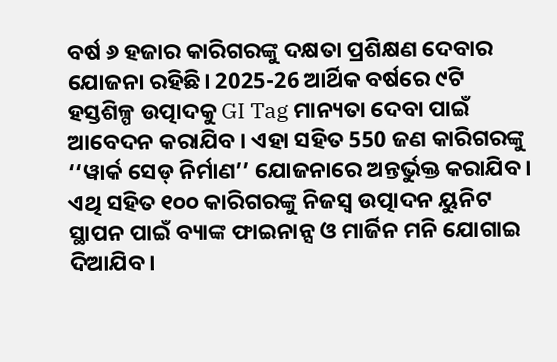ବର୍ଷ ୬ ହଜାର କାରିଗରଙ୍କୁ ଦକ୍ଷତା ପ୍ରଶିକ୍ଷଣ ଦେବାର ଯୋଜନା ରହିଛି। 2025-26 ଆର୍ଥିକ ବର୍ଷରେ ୯ଟି ହସ୍ତଶିଳ୍ପ ଉତ୍ପାଦକୁ GI Tag ମାନ୍ୟତା ଦେବା ପାଇଁ ଆବେଦନ କରାଯିବ । ଏହା ସହିତ 550 ଜଣ କାରିଗରଙ୍କୁ ‘‘ୱାର୍କ ସେଡ୍ ନିର୍ମାଣ’’ ଯୋଜନାରେ ଅନ୍ତର୍ଭୁକ୍ତ କରାଯିବ । ଏଥି ସହିତ ୧୦୦ କାରିଗରଙ୍କୁ ନିଜସ୍ୱ ଉତ୍ପାଦନ ୟୁନିଟ ସ୍ଥାପନ ପାଇଁ ବ୍ୟାଙ୍କ ଫାଇନାନ୍ସ ଓ ମାର୍ଜିନ ମନି ଯୋଗାଇ ଦିଆଯିବ।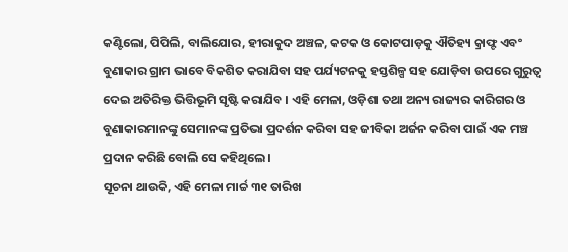କଣ୍ଟିଲୋ, ପିପିଲି, ବାଲିଯୋର, ହୀରାକୁଦ ଅଞ୍ଚଳ, କଟକ ଓ କୋଟପାଡ଼କୁ ଐତିହ୍ୟ କ୍ରାଫ୍ଟ ଏବଂ ବୁଣାକାର ଗ୍ରାମ ଭାବେ ବିକଶିତ କରାଯିବା ସହ ପର୍ଯ୍ୟଟନକୁ ହସ୍ତଶିଳ୍ପ ସହ ଯୋଡ଼ିବା ଉପରେ ଗୁରୁତ୍ଵ ଦେଇ ଅତିରିକ୍ତ ଭିତ୍ତିଭୂମି ସୃଷ୍ଟି କରାଯିବ । ଏହି ମେଳା, ଓଡ଼ିଶା ତଥା ଅନ୍ୟ ରାଜ୍ୟର କାରିଗର ଓ ବୁଣାକାରମାନଙ୍କୁ ସେମାନଙ୍କ ପ୍ରତିଭା ପ୍ରଦର୍ଶନ କରିବା ସହ ଜୀବିକା ଅର୍ଜନ କରିବା ପାଇଁ ଏକ ମଞ୍ଚ ପ୍ରଦାନ କରିଛି ବୋଲି ସେ କହିଥିଲେ।
ସୂଚନା ଥାଉକି, ଏହି ମେଳା ମାର୍ଚ୍ଚ ୩୧ ତାରିଖ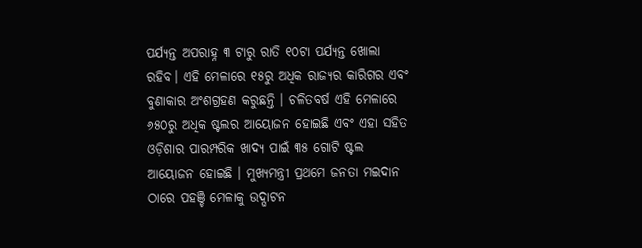ପର୍ଯ୍ୟନ୍ତ ଅପରାହ୍ନ ୩ ଟାରୁ ରାତି ୧୦ଟା ପର୍ଯ୍ୟନ୍ତ ଖୋଲା ରହିବ। ଏହି ମେଳାରେ ୧୫ରୁ ଅଧିକ ରାଜ୍ୟର କାରିଗର ଏବଂ ବୁଣାକାର ଅଂଶଗ୍ରହଣ କରୁଛନ୍ତି । ଚଳିତବର୍ଷ ଏହି ମେଳାରେ ୬୫୦ରୁ ଅଧିକ ଷ୍ଟଲର ଆୟୋଜନ ହୋଇଛି ଏବଂ ଏହା ସହିତ ଓଡ଼ିଶାର ପାରମ୍ପରିକ ଖାଦ୍ୟ ପାଇଁ ୩୫ ଗୋଟି ଷ୍ଟଲ ଆୟୋଜନ ହୋଇଛି । ମୁଖ୍ୟମନ୍ତ୍ରୀ ପ୍ରଥମେ ଜନତା ମଇଦାନ ଠାରେ ପହଞ୍ଚି ମେଳାକୁ ଉଦ୍ଘାଟନ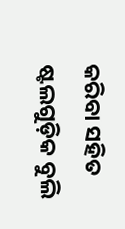କରିବା ସହିତ ଷ୍ଟଲଗୁଡ଼ିକ ବୁଲି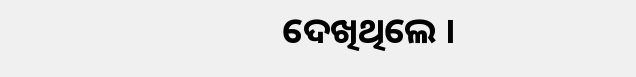ଦେଖିଥିଲେ ।